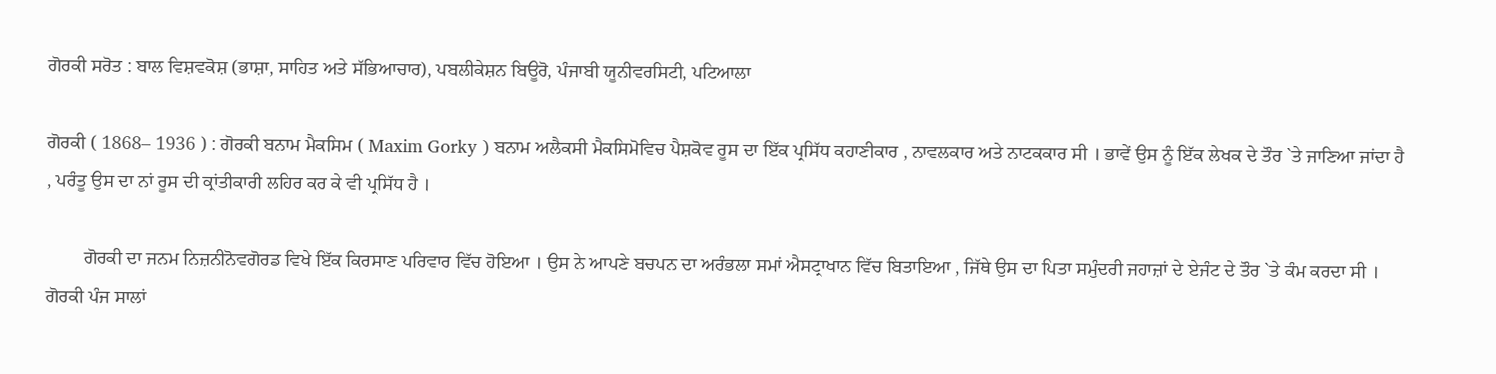ਗੋਰਕੀ ਸਰੋਤ : ਬਾਲ ਵਿਸ਼ਵਕੋਸ਼ (ਭਾਸ਼ਾ, ਸਾਹਿਤ ਅਤੇ ਸੱਭਿਆਚਾਰ), ਪਬਲੀਕੇਸ਼ਨ ਬਿਊਰੋ, ਪੰਜਾਬੀ ਯੂਨੀਵਰਸਿਟੀ, ਪਟਿਆਲਾ

ਗੋਰਕੀ ( 1868– 1936 ) : ਗੋਰਕੀ ਬਨਾਮ ਮੈਕਸਿਮ ( Maxim Gorky ) ਬਨਾਮ ਅਲੈਕਸੀ ਮੈਕਸਿਮੋਵਿਚ ਪੈਸ਼ਕੋਵ ਰੂਸ ਦਾ ਇੱਕ ਪ੍ਰਸਿੱਧ ਕਹਾਣੀਕਾਰ , ਨਾਵਲਕਾਰ ਅਤੇ ਨਾਟਕਕਾਰ ਸੀ । ਭਾਵੇਂ ਉਸ ਨੂੰ ਇੱਕ ਲੇਖਕ ਦੇ ਤੌਰ `ਤੇ ਜਾਣਿਆ ਜਾਂਦਾ ਹੈ , ਪਰੰਤੂ ਉਸ ਦਾ ਨਾਂ ਰੂਸ ਦੀ ਕ੍ਰਾਂਤੀਕਾਰੀ ਲਹਿਰ ਕਰ ਕੇ ਵੀ ਪ੍ਰਸਿੱਧ ਹੈ ।

        ਗੋਰਕੀ ਦਾ ਜਨਮ ਨਿਜ਼ਨੀਨੋਵਗੋਰਡ ਵਿਖੇ ਇੱਕ ਕਿਰਸਾਣ ਪਰਿਵਾਰ ਵਿੱਚ ਹੋਇਆ । ਉਸ ਨੇ ਆਪਣੇ ਬਚਪਨ ਦਾ ਅਰੰਭਲਾ ਸਮਾਂ ਐਸਟ੍ਰਾਖਾਨ ਵਿੱਚ ਬਿਤਾਇਆ , ਜਿੱਥੇ ਉਸ ਦਾ ਪਿਤਾ ਸਮੁੰਦਰੀ ਜਹਾਜ਼ਾਂ ਦੇ ਏਜੰਟ ਦੇ ਤੌਰ `ਤੇ ਕੰਮ ਕਰਦਾ ਸੀ । ਗੋਰਕੀ ਪੰਜ ਸਾਲਾਂ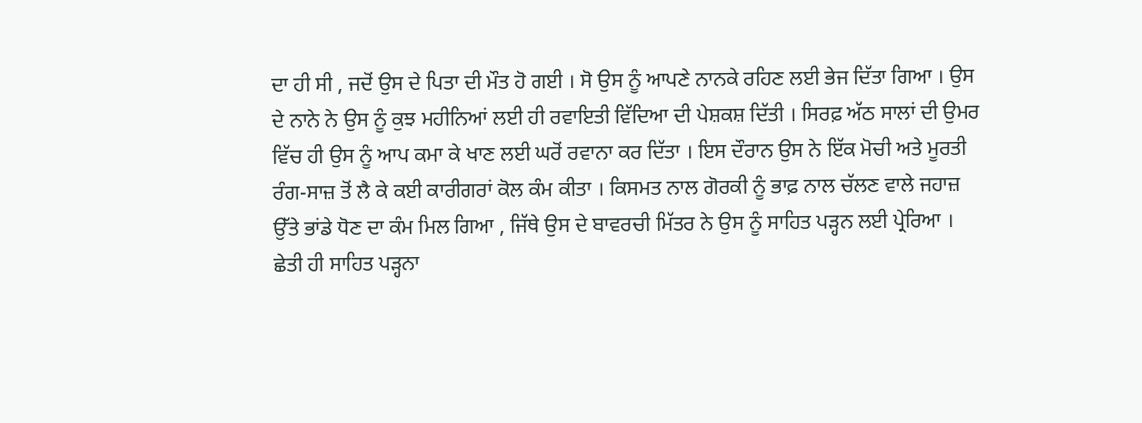ਦਾ ਹੀ ਸੀ , ਜਦੋਂ ਉਸ ਦੇ ਪਿਤਾ ਦੀ ਮੌਤ ਹੋ ਗਈ । ਸੋ ਉਸ ਨੂੰ ਆਪਣੇ ਨਾਨਕੇ ਰਹਿਣ ਲਈ ਭੇਜ ਦਿੱਤਾ ਗਿਆ । ਉਸ ਦੇ ਨਾਨੇ ਨੇ ਉਸ ਨੂੰ ਕੁਝ ਮਹੀਨਿਆਂ ਲਈ ਹੀ ਰਵਾਇਤੀ ਵਿੱਦਿਆ ਦੀ ਪੇਸ਼ਕਸ਼ ਦਿੱਤੀ । ਸਿਰਫ਼ ਅੱਠ ਸਾਲਾਂ ਦੀ ਉਮਰ ਵਿੱਚ ਹੀ ਉਸ ਨੂੰ ਆਪ ਕਮਾ ਕੇ ਖਾਣ ਲਈ ਘਰੋਂ ਰਵਾਨਾ ਕਰ ਦਿੱਤਾ । ਇਸ ਦੌਰਾਨ ਉਸ ਨੇ ਇੱਕ ਮੋਚੀ ਅਤੇ ਮੂਰਤੀ ਰੰਗ-ਸਾਜ਼ ਤੋਂ ਲੈ ਕੇ ਕਈ ਕਾਰੀਗਰਾਂ ਕੋਲ ਕੰਮ ਕੀਤਾ । ਕਿਸਮਤ ਨਾਲ ਗੋਰਕੀ ਨੂੰ ਭਾਫ਼ ਨਾਲ ਚੱਲਣ ਵਾਲੇ ਜਹਾਜ਼ ਉੱਤੇ ਭਾਂਡੇ ਧੋਣ ਦਾ ਕੰਮ ਮਿਲ ਗਿਆ , ਜਿੱਥੇ ਉਸ ਦੇ ਬਾਵਰਚੀ ਮਿੱਤਰ ਨੇ ਉਸ ਨੂੰ ਸਾਹਿਤ ਪੜ੍ਹਨ ਲਈ ਪ੍ਰੇਰਿਆ । ਛੇਤੀ ਹੀ ਸਾਹਿਤ ਪੜ੍ਹਨਾ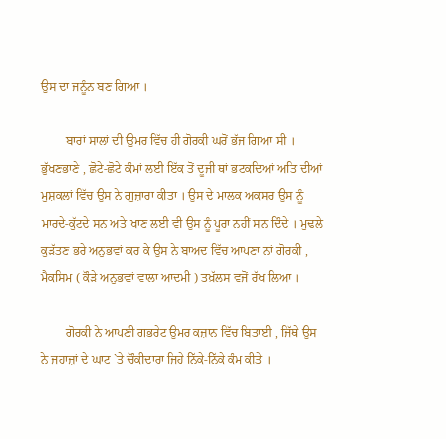ਉਸ ਦਾ ਜਨੂੰਨ ਬਣ ਗਿਆ ।

        ਬਾਰਾਂ ਸਾਲਾਂ ਦੀ ਉਮਰ ਵਿੱਚ ਹੀ ਗੋਰਕੀ ਘਰੋਂ ਭੱਜ ਗਿਆ ਸੀ । ਭੁੱਖਣਭਾਣੇ , ਛੋਟੇ-ਛੋਟੇ ਕੰਮਾਂ ਲਈ ਇੱਕ ਤੋਂ ਦੂਜੀ ਥਾਂ ਭਟਕਦਿਆਂ ਅਤਿ ਦੀਆਂ ਮੁਸ਼ਕਲਾਂ ਵਿੱਚ ਉਸ ਨੇ ਗੁਜ਼ਾਰਾ ਕੀਤਾ । ਉਸ ਦੇ ਮਾਲਕ ਅਕਸਰ ਉਸ ਨੂੰ ਮਾਰਦੇ-ਕੁੱਟਦੇ ਸਨ ਅਤੇ ਖਾਣ ਲਈ ਵੀ ਉਸ ਨੂੰ ਪੂਰਾ ਨਹੀਂ ਸਨ ਦਿੰਦੇ । ਮੁਢਲੇ ਕੁੜੱਤਣ ਭਰੇ ਅਨੁਭਵਾਂ ਕਰ ਕੇ ਉਸ ਨੇ ਬਾਅਦ ਵਿੱਚ ਆਪਣਾ ਨਾਂ ਗੋਰਕੀ , ਮੈਕਸਿਮ ( ਕੌੜੇ ਅਨੁਭਵਾਂ ਵਾਲਾ ਆਦਮੀ ) ਤਖ਼ੱਲਸ ਵਜੋਂ ਰੱਖ ਲਿਆ ।

        ਗੋਰਕੀ ਨੇ ਆਪਣੀ ਗਭਰੇਟ ਉਮਰ ਕਜ਼ਾਨ ਵਿੱਚ ਬਿਤਾਈ , ਜਿੱਥੇ ਉਸ ਨੇ ਜਹਾਜ਼ਾਂ ਦੇ ਘਾਟ `ਤੇ ਚੌਕੀਦਾਰਾ ਜਿਹੇ ਨਿੱਕੇ-ਨਿੱਕੇ ਕੰਮ ਕੀਤੇ ।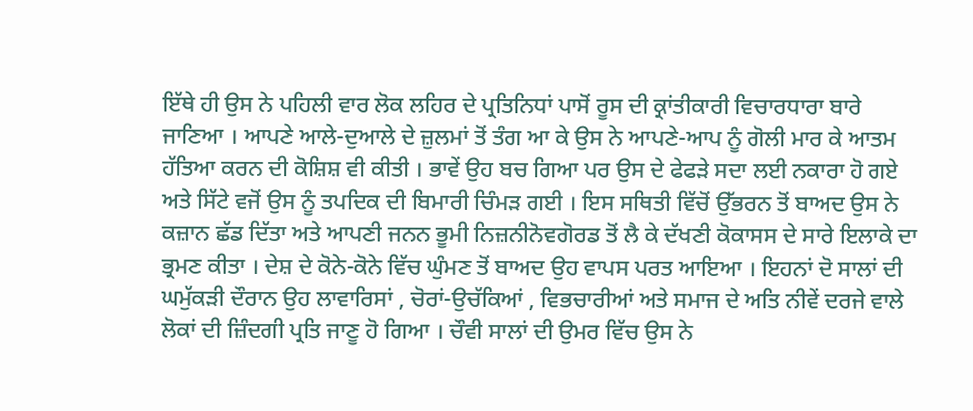ਇੱਥੇ ਹੀ ਉਸ ਨੇ ਪਹਿਲੀ ਵਾਰ ਲੋਕ ਲਹਿਰ ਦੇ ਪ੍ਰਤਿਨਿਧਾਂ ਪਾਸੋਂ ਰੂਸ ਦੀ ਕ੍ਰਾਂਤੀਕਾਰੀ ਵਿਚਾਰਧਾਰਾ ਬਾਰੇ ਜਾਣਿਆ । ਆਪਣੇ ਆਲੇ-ਦੁਆਲੇ ਦੇ ਜ਼ੁਲਮਾਂ ਤੋਂ ਤੰਗ ਆ ਕੇ ਉਸ ਨੇ ਆਪਣੇ-ਆਪ ਨੂੰ ਗੋਲੀ ਮਾਰ ਕੇ ਆਤਮ ਹੱਤਿਆ ਕਰਨ ਦੀ ਕੋਸ਼ਿਸ਼ ਵੀ ਕੀਤੀ । ਭਾਵੇਂ ਉਹ ਬਚ ਗਿਆ ਪਰ ਉਸ ਦੇ ਫੇਫੜੇ ਸਦਾ ਲਈ ਨਕਾਰਾ ਹੋ ਗਏ ਅਤੇ ਸਿੱਟੇ ਵਜੋਂ ਉਸ ਨੂੰ ਤਪਦਿਕ ਦੀ ਬਿਮਾਰੀ ਚਿੰਮੜ ਗਈ । ਇਸ ਸਥਿਤੀ ਵਿੱਚੋਂ ਉੱਭਰਨ ਤੋਂ ਬਾਅਦ ਉਸ ਨੇ ਕਜ਼ਾਨ ਛੱਡ ਦਿੱਤਾ ਅਤੇ ਆਪਣੀ ਜਨਨ ਭੂਮੀ ਨਿਜ਼ਨੀਨੋਵਗੋਰਡ ਤੋਂ ਲੈ ਕੇ ਦੱਖਣੀ ਕੋਕਾਸਸ ਦੇ ਸਾਰੇ ਇਲਾਕੇ ਦਾ ਭ੍ਰਮਣ ਕੀਤਾ । ਦੇਸ਼ ਦੇ ਕੋਨੇ-ਕੋਨੇ ਵਿੱਚ ਘੁੰਮਣ ਤੋਂ ਬਾਅਦ ਉਹ ਵਾਪਸ ਪਰਤ ਆਇਆ । ਇਹਨਾਂ ਦੋ ਸਾਲਾਂ ਦੀ ਘਮੁੱਕੜੀ ਦੌਰਾਨ ਉਹ ਲਾਵਾਰਿਸਾਂ , ਚੋਰਾਂ-ਉਚੱਕਿਆਂ , ਵਿਭਚਾਰੀਆਂ ਅਤੇ ਸਮਾਜ ਦੇ ਅਤਿ ਨੀਵੇਂ ਦਰਜੇ ਵਾਲੇ ਲੋਕਾਂ ਦੀ ਜ਼ਿੰਦਗੀ ਪ੍ਰਤਿ ਜਾਣੂ ਹੋ ਗਿਆ । ਚੌਵੀ ਸਾਲਾਂ ਦੀ ਉਮਰ ਵਿੱਚ ਉਸ ਨੇ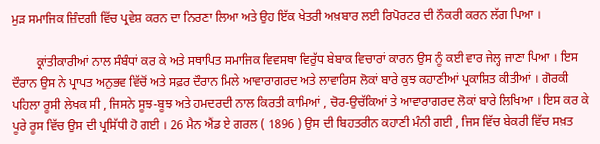ਮੁੜ ਸਮਾਜਿਕ ਜ਼ਿੰਦਗੀ ਵਿੱਚ ਪ੍ਰਵੇਸ਼ ਕਰਨ ਦਾ ਨਿਰਣਾ ਲਿਆ ਅਤੇ ਉਹ ਇੱਕ ਖੇਤਰੀ ਅਖ਼ਬਾਰ ਲਈ ਰਿਪੋਰਟਰ ਦੀ ਨੌਕਰੀ ਕਰਨ ਲੱਗ ਪਿਆ ।

        ਕ੍ਰਾਂਤੀਕਾਰੀਆਂ ਨਾਲ ਸੰਬੰਧਾਂ ਕਰ ਕੇ ਅਤੇ ਸਥਾਪਿਤ ਸਮਾਜਿਕ ਵਿਵਸਥਾ ਵਿਰੁੱਧ ਬੇਬਾਕ ਵਿਚਾਰਾਂ ਕਾਰਨ ਉਸ ਨੂੰ ਕਈ ਵਾਰ ਜੇਲ੍ਹ ਜਾਣਾ ਪਿਆ । ਇਸ ਦੌਰਾਨ ਉਸ ਨੇ ਪ੍ਰਾਪਤ ਅਨੁਭਵ ਵਿੱਚੋਂ ਅਤੇ ਸਫ਼ਰ ਦੌਰਾਨ ਮਿਲੇ ਆਵਾਰਾਗਰਦ ਅਤੇ ਲਾਵਾਰਿਸ ਲੋਕਾਂ ਬਾਰੇ ਕੁਝ ਕਹਾਣੀਆਂ ਪ੍ਰਕਾਸ਼ਿਤ ਕੀਤੀਆਂ । ਗੋਰਕੀ ਪਹਿਲਾ ਰੂਸੀ ਲੇਖਕ ਸੀ , ਜਿਸਨੇ ਸੂਝ-ਬੂਝ ਅਤੇ ਹਮਦਰਦੀ ਨਾਲ ਕਿਰਤੀ ਕਾਮਿਆਂ , ਚੋਰ-ਉਚੱਕਿਆਂ ਤੇ ਆਵਾਰਾਗਰਦ ਲੋਕਾਂ ਬਾਰੇ ਲਿਖਿਆ । ਇਸ ਕਰ ਕੇ ਪੂਰੇ ਰੂਸ ਵਿੱਚ ਉਸ ਦੀ ਪ੍ਰਸਿੱਧੀ ਹੋ ਗਈ । 26 ਮੈਨ ਐਂਡ ਏ ਗਰਲ ( 1896 ) ਉਸ ਦੀ ਬਿਹਤਰੀਨ ਕਹਾਣੀ ਮੰਨੀ ਗਈ , ਜਿਸ ਵਿੱਚ ਬੇਕਰੀ ਵਿੱਚ ਸਖ਼ਤ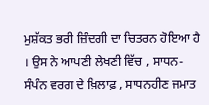ਮੁਸ਼ੱਕਤ ਭਰੀ ਜ਼ਿੰਦਗੀ ਦਾ ਚਿਤਰਨ ਹੋਇਆ ਹੈ । ਉਸ ਨੇ ਆਪਣੀ ਲੇਖਣੀ ਵਿੱਚ , ਸਾਧਨ-ਸੰਪੰਨ ਵਰਗ ਦੇ ਖ਼ਿਲਾਫ਼ , ਸਾਧਨਹੀਣ ਜਮਾਤ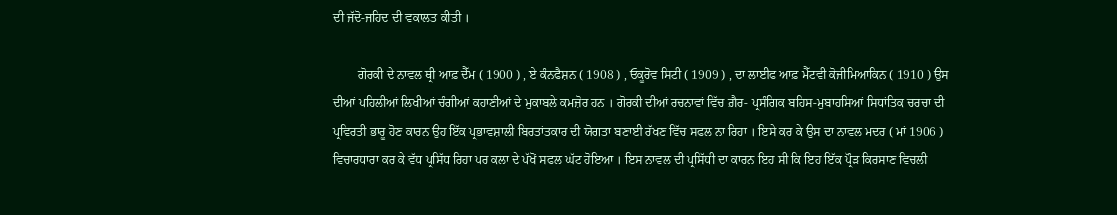ਦੀ ਜੱਦੋ-ਜਹਿਦ ਦੀ ਵਕਾਲਤ ਕੀਤੀ ।

        ਗੋਰਕੀ ਦੇ ਨਾਵਲ ਥ੍ਰੀ ਆਫ਼ ਦੈੱਮ ( 1900 ) , ਏ ਕੰਨਫੈਸ਼ਨ ( 1908 ) , ਓਕੂਰੋਵ ਸਿਟੀ ( 1909 ) , ਦਾ ਲਾਈਫ ਆਫ਼ ਮੈੱਟਵੀ ਕੋਜੀਮਿਆਕਿਨ ( 1910 ) ਉਸ ਦੀਆਂ ਪਹਿਲੀਆਂ ਲਿਖੀਆਂ ਚੰਗੀਆਂ ਕਹਾਣੀਆਂ ਦੇ ਮੁਕਾਬਲੇ ਕਮਜ਼ੋਰ ਹਨ । ਗੋਰਕੀ ਦੀਆਂ ਰਚਨਾਵਾਂ ਵਿੱਚ ਗ਼ੈਰ- ਪ੍ਰਸੰਗਿਕ ਬਹਿਸ-ਮੁਬਾਹਸਿਆਂ ਸਿਧਾਂਤਿਕ ਚਰਚਾ ਦੀ ਪ੍ਰਵਿਰਤੀ ਭਾਰੂ ਹੋਣ ਕਾਰਨ ਉਹ ਇੱਕ ਪ੍ਰਭਾਵਸ਼ਾਲੀ ਬਿਰਤਾਂਤਕਾਰ ਦੀ ਯੋਗਤਾ ਬਣਾਈ ਰੱਖਣ ਵਿੱਚ ਸਫਲ ਨਾ ਰਿਹਾ । ਇਸੇ ਕਰ ਕੇ ਉਸ ਦਾ ਨਾਵਲ ਮਦਰ ( ਮਾਂ 1906 ) ਵਿਚਾਰਧਾਰਾ ਕਰ ਕੇ ਵੱਧ ਪ੍ਰਸਿੱਧ ਰਿਹਾ ਪਰ ਕਲਾ ਦੇ ਪੱਖੋਂ ਸਫਲ ਘੱਟ ਹੋਇਆ । ਇਸ ਨਾਵਲ ਦੀ ਪ੍ਰਸਿੱਧੀ ਦਾ ਕਾਰਨ ਇਹ ਸੀ ਕਿ ਇਹ ਇੱਕ ਪ੍ਰੌੜ ਕਿਰਸਾਣ ਵਿਚਲੀ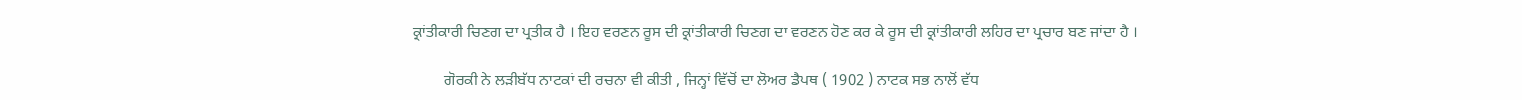ਕ੍ਰਾਂਤੀਕਾਰੀ ਚਿਣਗ ਦਾ ਪ੍ਰਤੀਕ ਹੈ । ਇਹ ਵਰਣਨ ਰੂਸ ਦੀ ਕ੍ਰਾਂਤੀਕਾਰੀ ਚਿਣਗ ਦਾ ਵਰਣਨ ਹੋਣ ਕਰ ਕੇ ਰੂਸ ਦੀ ਕ੍ਰਾਂਤੀਕਾਰੀ ਲਹਿਰ ਦਾ ਪ੍ਰਚਾਰ ਬਣ ਜਾਂਦਾ ਹੈ ।

        ਗੋਰਕੀ ਨੇ ਲੜੀਬੱਧ ਨਾਟਕਾਂ ਦੀ ਰਚਨਾ ਵੀ ਕੀਤੀ , ਜਿਨ੍ਹਾਂ ਵਿੱਚੋਂ ਦਾ ਲੋਅਰ ਡੈਪਥ ( 1902 ) ਨਾਟਕ ਸਭ ਨਾਲੋਂ ਵੱਧ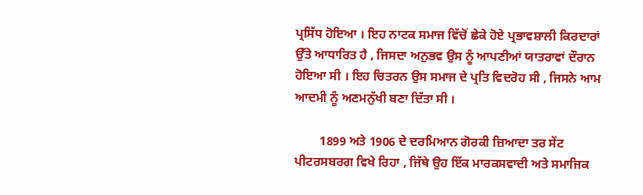ਪ੍ਰਸਿੱਧ ਹੋਇਆ । ਇਹ ਨਾਟਕ ਸਮਾਜ ਵਿੱਚੋਂ ਛੇਕੇ ਹੋਏ ਪ੍ਰਭਾਵਸ਼ਾਲੀ ਕਿਰਦਾਰਾਂ ਉੱਤੇ ਆਧਾਰਿਤ ਹੈ , ਜਿਸਦਾ ਅਨੁਭਵ ਉਸ ਨੂੰ ਆਪਣੀਆਂ ਯਾਤਰਾਵਾਂ ਦੌਰਾਨ ਹੋਇਆ ਸੀ । ਇਹ ਚਿਤਰਨ ਉਸ ਸਮਾਜ ਦੇ ਪ੍ਰਤਿ ਵਿਦਰੋਹ ਸੀ , ਜਿਸਨੇ ਆਮ ਆਦਮੀ ਨੂੰ ਅਣਮਨੁੱਖੀ ਬਣਾ ਦਿੱਤਾ ਸੀ ।

        1899 ਅਤੇ 1906 ਦੇ ਦਰਮਿਆਨ ਗੋਰਕੀ ਜ਼ਿਆਦਾ ਤਰ ਸੇਂਟ ਪੀਟਰਸਬਰਗ ਵਿਖੇ ਰਿਹਾ , ਜਿੱਥੇ ਉਹ ਇੱਕ ਮਾਰਕਸਵਾਦੀ ਅਤੇ ਸਮਾਜਿਕ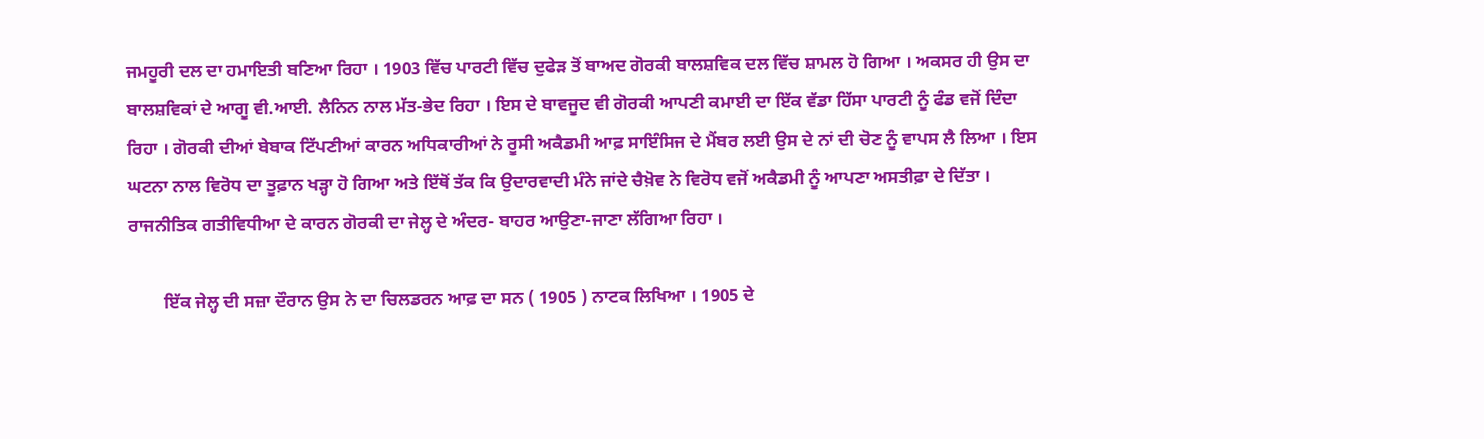ਜਮਹੂਰੀ ਦਲ ਦਾ ਹਮਾਇਤੀ ਬਣਿਆ ਰਿਹਾ । 1903 ਵਿੱਚ ਪਾਰਟੀ ਵਿੱਚ ਦੁਫੇੜ ਤੋਂ ਬਾਅਦ ਗੋਰਕੀ ਬਾਲਸ਼ਵਿਕ ਦਲ ਵਿੱਚ ਸ਼ਾਮਲ ਹੋ ਗਿਆ । ਅਕਸਰ ਹੀ ਉਸ ਦਾ ਬਾਲਸ਼ਵਿਕਾਂ ਦੇ ਆਗੂ ਵੀ.ਆਈ. ਲੈਨਿਨ ਨਾਲ ਮੱਤ-ਭੇਦ ਰਿਹਾ । ਇਸ ਦੇ ਬਾਵਜੂਦ ਵੀ ਗੋਰਕੀ ਆਪਣੀ ਕਮਾਈ ਦਾ ਇੱਕ ਵੱਡਾ ਹਿੱਸਾ ਪਾਰਟੀ ਨੂੰ ਫੰਡ ਵਜੋਂ ਦਿੰਦਾ ਰਿਹਾ । ਗੋਰਕੀ ਦੀਆਂ ਬੇਬਾਕ ਟਿੱਪਣੀਆਂ ਕਾਰਨ ਅਧਿਕਾਰੀਆਂ ਨੇ ਰੂਸੀ ਅਕੈਡਮੀ ਆਫ਼ ਸਾਇੰਸਿਜ ਦੇ ਮੈਂਬਰ ਲਈ ਉਸ ਦੇ ਨਾਂ ਦੀ ਚੋਣ ਨੂੰ ਵਾਪਸ ਲੈ ਲਿਆ । ਇਸ ਘਟਨਾ ਨਾਲ ਵਿਰੋਧ ਦਾ ਤੂਫ਼ਾਨ ਖੜ੍ਹਾ ਹੋ ਗਿਆ ਅਤੇ ਇੱਥੋਂ ਤੱਕ ਕਿ ਉਦਾਰਵਾਦੀ ਮੰਨੇ ਜਾਂਦੇ ਚੈਖ਼ੋਵ ਨੇ ਵਿਰੋਧ ਵਜੋਂ ਅਕੈਡਮੀ ਨੂੰ ਆਪਣਾ ਅਸਤੀਫ਼ਾ ਦੇ ਦਿੱਤਾ । ਰਾਜਨੀਤਿਕ ਗਤੀਵਿਧੀਆ ਦੇ ਕਾਰਨ ਗੋਰਕੀ ਦਾ ਜੇਲ੍ਹ ਦੇ ਅੰਦਰ- ਬਾਹਰ ਆਉਣਾ-ਜਾਣਾ ਲੱਗਿਆ ਰਿਹਾ ।

        ਇੱਕ ਜੇਲ੍ਹ ਦੀ ਸਜ਼ਾ ਦੌਰਾਨ ਉਸ ਨੇ ਦਾ ਚਿਲਡਰਨ ਆਫ਼ ਦਾ ਸਨ ( 1905 ) ਨਾਟਕ ਲਿਖਿਆ । 1905 ਦੇ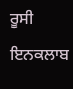ਰੂਸੀ ਇਨਕਲਾਬ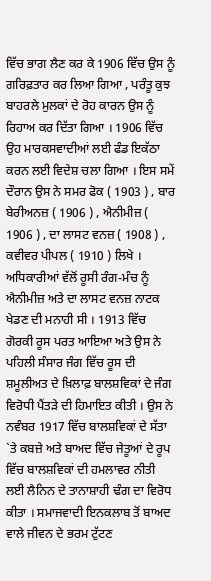ਵਿੱਚ ਭਾਗ ਲੈਣ ਕਰ ਕੇ 1906 ਵਿੱਚ ਉਸ ਨੂੰ ਗਰਿਫ਼ਤਾਰ ਕਰ ਲਿਆ ਗਿਆ , ਪਰੰਤੂ ਕੁਝ ਬਾਹਰਲੇ ਮੁਲਕਾਂ ਦੇ ਰੋਹ ਕਾਰਨ ਉਸ ਨੂੰ ਰਿਹਾਅ ਕਰ ਦਿੱਤਾ ਗਿਆ । 1906 ਵਿੱਚ ਉਹ ਮਾਰਕਸਵਾਦੀਆਂ ਲਈ ਫੰਡ ਇਕੱਠਾ ਕਰਨ ਲਈ ਵਿਦੇਸ਼ ਚਲਾ ਗਿਆ । ਇਸ ਸਮੇਂ ਦੌਰਾਨ ਉਸ ਨੇ ਸਮਰ ਫੋਕ ( 1903 ) , ਬਾਰ ਬੇਰੀਅਨਜ਼ ( 1906 ) , ਐਨੀਮੀਜ਼ ( 1906 ) , ਦਾ ਲਾਸਟ ਵਨਜ਼ ( 1908 ) , ਕਵੀਵਰ ਪੀਪਲ ( 1910 ) ਲਿਖੇ । ਅਧਿਕਾਰੀਆਂ ਵੱਲੋਂ ਰੂਸੀ ਰੰਗ-ਮੰਚ ਨੂੰ ਐਨੀਮੀਜ਼ ਅਤੇ ਦਾ ਲਾਸਟ ਵਨਜ਼ ਨਾਟਕ ਖੇਡਣ ਦੀ ਮਨਾਹੀ ਸੀ । 1913 ਵਿੱਚ ਗੋਰਕੀ ਰੂਸ ਪਰਤ ਆਇਆ ਅਤੇ ਉਸ ਨੇ ਪਹਿਲੀ ਸੰਸਾਰ ਜੰਗ ਵਿੱਚ ਰੂਸ ਦੀ ਸ਼ਮੂਲੀਅਤ ਦੇ ਖ਼ਿਲਾਫ਼ ਬਾਲਸ਼ਵਿਕਾਂ ਦੇ ਜੰਗ ਵਿਰੋਧੀ ਪੈਂਤੜੇ ਦੀ ਹਿਮਾਇਤ ਕੀਤੀ । ਉਸ ਨੇ ਨਵੰਬਰ 1917 ਵਿੱਚ ਬਾਲਸ਼ਵਿਕਾਂ ਦੇ ਸੱਤਾ `ਤੇ ਕਬਜ਼ੇ ਅਤੇ ਬਾਅਦ ਵਿੱਚ ਜੇਤੂਆਂ ਦੇ ਰੂਪ ਵਿੱਚ ਬਾਲਸ਼ਵਿਕਾਂ ਦੀ ਹਮਲਾਵਰ ਨੀਤੀ ਲਈ ਲੈਨਿਨ ਦੇ ਤਾਨਾਸ਼ਾਹੀ ਢੰਗ ਦਾ ਵਿਰੋਧ ਕੀਤਾ । ਸਮਾਜਵਾਦੀ ਇਨਕਲਾਬ ਤੋਂ ਬਾਅਦ ਵਾਲੇ ਜੀਵਨ ਦੇ ਭਰਮ ਟੁੱਟਣ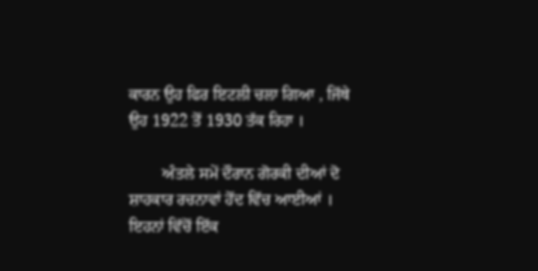ਕਾਰਨ ਉਹ ਫਿਰ ਇਟਲੀ ਚਲਾ ਗਿਆ , ਜਿੱਥੇ ਉਹ 1922 ਤੋਂ 1930 ਤੱਕ ਰਿਹਾ ।

        ਅੰਤਲੇ ਸਮੇਂ ਦੌਰਾਨ ਗੋਰਕੀ ਦੀਆਂ ਦੋ ਸ਼ਾਹਕਾਰ ਰਚਨਾਵਾਂ ਹੋਂਦ ਵਿੱਚ ਆਈਆਂ । ਇਹਨਾਂ ਵਿੱਚੋਂ ਇੱਕ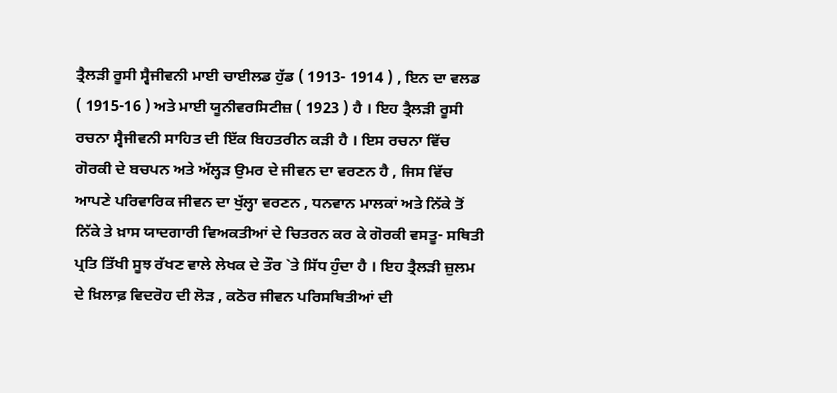ਤ੍ਰੈਲੜੀ ਰੂਸੀ ਸ੍ਵੈਜੀਵਨੀ ਮਾਈ ਚਾਈਲਡ ਹੁੱਡ ( 1913- 1914 ) , ਇਨ ਦਾ ਵਲਡ ( 1915-16 ) ਅਤੇ ਮਾਈ ਯੂਨੀਵਰਸਿਟੀਜ਼ ( 1923 ) ਹੈ । ਇਹ ਤ੍ਰੈਲੜੀ ਰੂਸੀ ਰਚਨਾ ਸ੍ਵੈਜੀਵਨੀ ਸਾਹਿਤ ਦੀ ਇੱਕ ਬਿਹਤਰੀਨ ਕੜੀ ਹੈ । ਇਸ ਰਚਨਾ ਵਿੱਚ ਗੋਰਕੀ ਦੇ ਬਚਪਨ ਅਤੇ ਅੱਲ੍ਹੜ ਉਮਰ ਦੇ ਜੀਵਨ ਦਾ ਵਰਣਨ ਹੈ , ਜਿਸ ਵਿੱਚ ਆਪਣੇ ਪਰਿਵਾਰਿਕ ਜੀਵਨ ਦਾ ਖੁੱਲ੍ਹਾ ਵਰਣਨ , ਧਨਵਾਨ ਮਾਲਕਾਂ ਅਤੇ ਨਿੱਕੇ ਤੋਂ ਨਿੱਕੇ ਤੇ ਖ਼ਾਸ ਯਾਦਗਾਰੀ ਵਿਅਕਤੀਆਂ ਦੇ ਚਿਤਰਨ ਕਰ ਕੇ ਗੋਰਕੀ ਵਸਤੂ- ਸਥਿਤੀ ਪ੍ਰਤਿ ਤਿੱਖੀ ਸੂਝ ਰੱਖਣ ਵਾਲੇ ਲੇਖਕ ਦੇ ਤੌਰ `ਤੇ ਸਿੱਧ ਹੁੰਦਾ ਹੈ । ਇਹ ਤ੍ਰੈਲੜੀ ਜ਼ੁਲਮ ਦੇ ਖ਼ਿਲਾਫ਼ ਵਿਦਰੋਹ ਦੀ ਲੋੜ , ਕਠੋਰ ਜੀਵਨ ਪਰਿਸਥਿਤੀਆਂ ਦੀ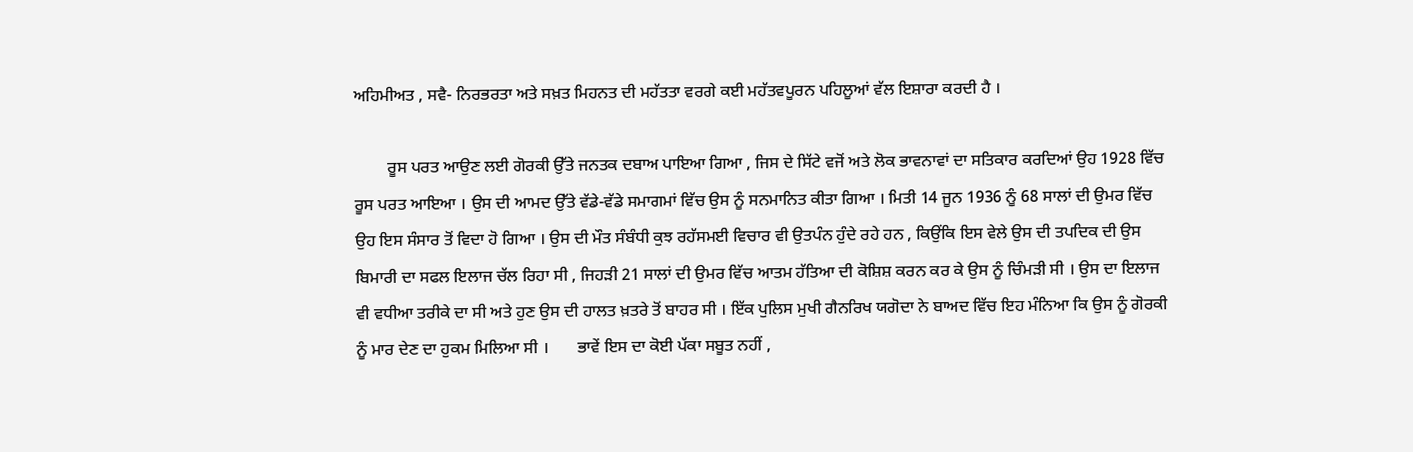ਅਹਿਮੀਅਤ , ਸਵੈ- ਨਿਰਭਰਤਾ ਅਤੇ ਸਖ਼ਤ ਮਿਹਨਤ ਦੀ ਮਹੱਤਤਾ ਵਰਗੇ ਕਈ ਮਹੱਤਵਪੂਰਨ ਪਹਿਲੂਆਂ ਵੱਲ ਇਸ਼ਾਰਾ ਕਰਦੀ ਹੈ ।

        ਰੂਸ ਪਰਤ ਆਉਣ ਲਈ ਗੋਰਕੀ ਉੱਤੇ ਜਨਤਕ ਦਬਾਅ ਪਾਇਆ ਗਿਆ , ਜਿਸ ਦੇ ਸਿੱਟੇ ਵਜੋਂ ਅਤੇ ਲੋਕ ਭਾਵਨਾਵਾਂ ਦਾ ਸਤਿਕਾਰ ਕਰਦਿਆਂ ਉਹ 1928 ਵਿੱਚ ਰੂਸ ਪਰਤ ਆਇਆ । ਉਸ ਦੀ ਆਮਦ ਉੱਤੇ ਵੱਡੇ-ਵੱਡੇ ਸਮਾਗਮਾਂ ਵਿੱਚ ਉਸ ਨੂੰ ਸਨਮਾਨਿਤ ਕੀਤਾ ਗਿਆ । ਮਿਤੀ 14 ਜੂਨ 1936 ਨੂੰ 68 ਸਾਲਾਂ ਦੀ ਉਮਰ ਵਿੱਚ ਉਹ ਇਸ ਸੰਸਾਰ ਤੋਂ ਵਿਦਾ ਹੋ ਗਿਆ । ਉਸ ਦੀ ਮੌਤ ਸੰਬੰਧੀ ਕੁਝ ਰਹੱਸਮਈ ਵਿਚਾਰ ਵੀ ਉਤਪੰਨ ਹੁੰਦੇ ਰਹੇ ਹਨ , ਕਿਉਂਕਿ ਇਸ ਵੇਲੇ ਉਸ ਦੀ ਤਪਦਿਕ ਦੀ ਉਸ ਬਿਮਾਰੀ ਦਾ ਸਫਲ ਇਲਾਜ ਚੱਲ ਰਿਹਾ ਸੀ , ਜਿਹੜੀ 21 ਸਾਲਾਂ ਦੀ ਉਮਰ ਵਿੱਚ ਆਤਮ ਹੱਤਿਆ ਦੀ ਕੋਸ਼ਿਸ਼ ਕਰਨ ਕਰ ਕੇ ਉਸ ਨੂੰ ਚਿੰਮੜੀ ਸੀ । ਉਸ ਦਾ ਇਲਾਜ ਵੀ ਵਧੀਆ ਤਰੀਕੇ ਦਾ ਸੀ ਅਤੇ ਹੁਣ ਉਸ ਦੀ ਹਾਲਤ ਖ਼ਤਰੇ ਤੋਂ ਬਾਹਰ ਸੀ । ਇੱਕ ਪੁਲਿਸ ਮੁਖੀ ਗੈਨਰਿਖ ਯਗੋਦਾ ਨੇ ਬਾਅਦ ਵਿੱਚ ਇਹ ਮੰਨਿਆ ਕਿ ਉਸ ਨੂੰ ਗੋਰਕੀ ਨੂੰ ਮਾਰ ਦੇਣ ਦਾ ਹੁਕਮ ਮਿਲਿਆ ਸੀ ।       ਭਾਵੇਂ ਇਸ ਦਾ ਕੋਈ ਪੱਕਾ ਸਬੂਤ ਨਹੀਂ ,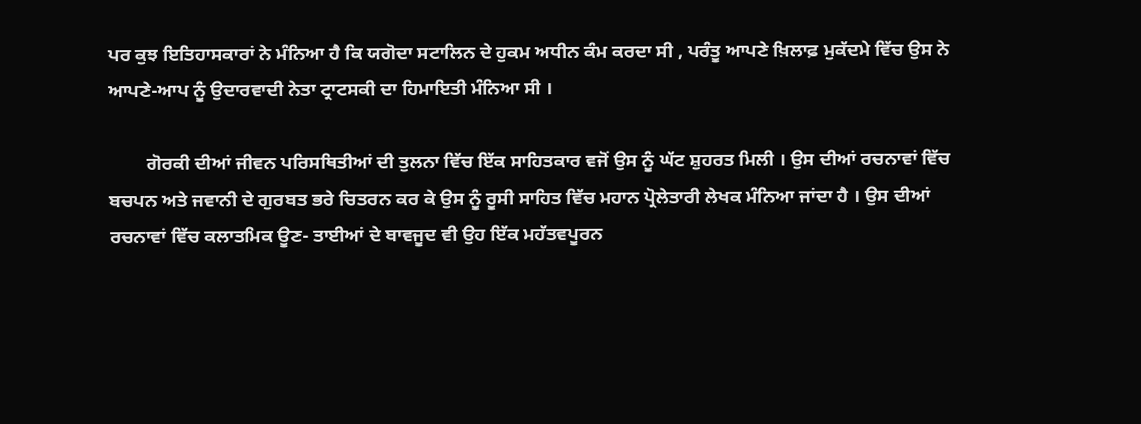ਪਰ ਕੁਝ ਇਤਿਹਾਸਕਾਰਾਂ ਨੇ ਮੰਨਿਆ ਹੈ ਕਿ ਯਗੋਦਾ ਸਟਾਲਿਨ ਦੇ ਹੁਕਮ ਅਧੀਨ ਕੰਮ ਕਰਦਾ ਸੀ , ਪਰੰਤੂ ਆਪਣੇ ਖ਼ਿਲਾਫ਼ ਮੁਕੱਦਮੇ ਵਿੱਚ ਉਸ ਨੇ ਆਪਣੇ-ਆਪ ਨੂੰ ਉਦਾਰਵਾਦੀ ਨੇਤਾ ਟ੍ਰਾਟਸਕੀ ਦਾ ਹਿਮਾਇਤੀ ਮੰਨਿਆ ਸੀ ।

        ਗੋਰਕੀ ਦੀਆਂ ਜੀਵਨ ਪਰਿਸਥਿਤੀਆਂ ਦੀ ਤੁਲਨਾ ਵਿੱਚ ਇੱਕ ਸਾਹਿਤਕਾਰ ਵਜੋਂ ਉਸ ਨੂੰ ਘੱਟ ਸ਼ੁਹਰਤ ਮਿਲੀ । ਉਸ ਦੀਆਂ ਰਚਨਾਵਾਂ ਵਿੱਚ ਬਚਪਨ ਅਤੇ ਜਵਾਨੀ ਦੇ ਗੁਰਬਤ ਭਰੇ ਚਿਤਰਨ ਕਰ ਕੇ ਉਸ ਨੂੰ ਰੂਸੀ ਸਾਹਿਤ ਵਿੱਚ ਮਹਾਨ ਪ੍ਰੋਲੇਤਾਰੀ ਲੇਖਕ ਮੰਨਿਆ ਜਾਂਦਾ ਹੈ । ਉਸ ਦੀਆਂ ਰਚਨਾਵਾਂ ਵਿੱਚ ਕਲਾਤਮਿਕ ਊਣ- ਤਾਈਆਂ ਦੇ ਬਾਵਜੂਦ ਵੀ ਉਹ ਇੱਕ ਮਹੱਤਵਪੂਰਨ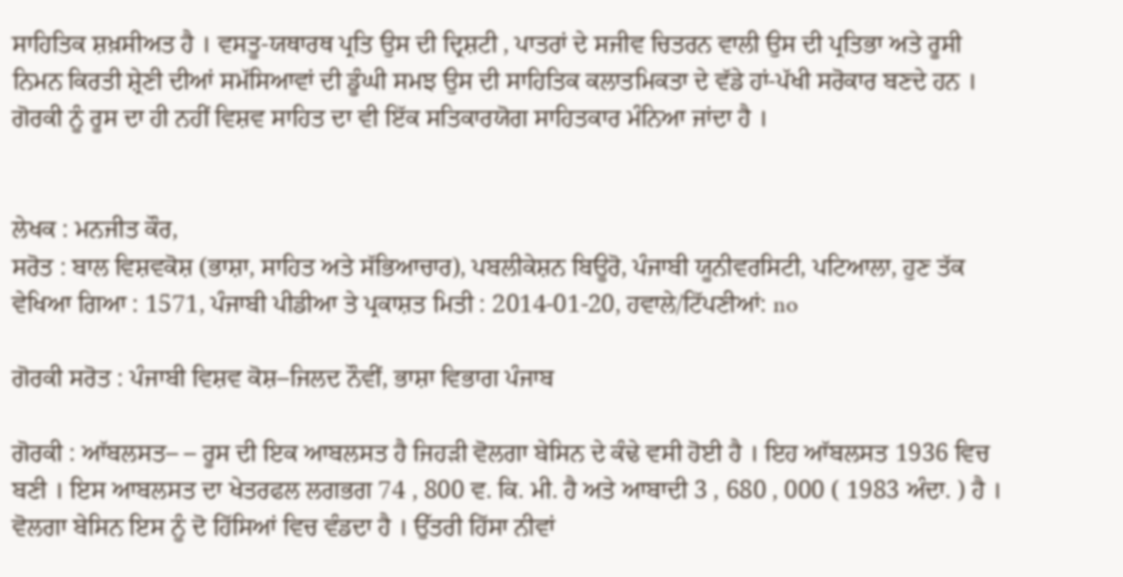ਸਾਹਿਤਿਕ ਸ਼ਖ਼ਸੀਅਤ ਹੈ । ਵਸਤੂ-ਯਥਾਰਥ ਪ੍ਰਤਿ ਉਸ ਦੀ ਦ੍ਰਿਸ਼ਟੀ , ਪਾਤਰਾਂ ਦੇ ਸਜੀਵ ਚਿਤਰਨ ਵਾਲੀ ਉਸ ਦੀ ਪ੍ਰਤਿਭਾ ਅਤੇ ਰੂਸੀ ਨਿਮਨ ਕਿਰਤੀ ਸ਼੍ਰੇਣੀ ਦੀਆਂ ਸਮੱਸਿਆਵਾਂ ਦੀ ਡੂੰਘੀ ਸਮਝ ਉਸ ਦੀ ਸਾਹਿਤਿਕ ਕਲਾਤਮਿਕਤਾ ਦੇ ਵੱਡੇ ਹਾਂ-ਪੱਖੀ ਸਰੋਕਾਰ ਬਣਦੇ ਹਨ । ਗੋਰਕੀ ਨੂੰ ਰੂਸ ਦਾ ਹੀ ਨਹੀਂ ਵਿਸ਼ਵ ਸਾਹਿਤ ਦਾ ਵੀ ਇੱਕ ਸਤਿਕਾਰਯੋਗ ਸਾਹਿਤਕਾਰ ਮੰਨਿਆ ਜਾਂਦਾ ਹੈ ।


ਲੇਖਕ : ਮਨਜੀਤ ਕੌਰ,
ਸਰੋਤ : ਬਾਲ ਵਿਸ਼ਵਕੋਸ਼ (ਭਾਸ਼ਾ, ਸਾਹਿਤ ਅਤੇ ਸੱਭਿਆਚਾਰ), ਪਬਲੀਕੇਸ਼ਨ ਬਿਊਰੋ, ਪੰਜਾਬੀ ਯੂਨੀਵਰਸਿਟੀ, ਪਟਿਆਲਾ, ਹੁਣ ਤੱਕ ਵੇਖਿਆ ਗਿਆ : 1571, ਪੰਜਾਬੀ ਪੀਡੀਆ ਤੇ ਪ੍ਰਕਾਸ਼ਤ ਮਿਤੀ : 2014-01-20, ਹਵਾਲੇ/ਟਿੱਪਣੀਆਂ: no

ਗੋਰਕੀ ਸਰੋਤ : ਪੰਜਾਬੀ ਵਿਸ਼ਵ ਕੋਸ਼–ਜਿਲਦ ਨੌਵੀਂ, ਭਾਸ਼ਾ ਵਿਭਾਗ ਪੰਜਾਬ

ਗੋਰਕੀ : ਆੱਬਲਸਤ– – ਰੂਸ ਦੀ ਇਕ ਆਬਲਸਤ ਹੈ ਜਿਹੜੀ ਵੋਲਗਾ ਬੇਸਿਨ ਦੇ ਕੰਢੇ ਵਸੀ ਹੋਈ ਹੈ । ਇਹ ਆੱਬਲਸਤ 1936 ਵਿਚ ਬਣੀ । ਇਸ ਆਬਲਸਤ ਦਾ ਖੇਤਰਫਲ ਲਗਭਗ 74 , 800 ਵ. ਕਿ. ਮੀ. ਹੈ ਅਤੇ ਆਬਾਦੀ 3 , 680 , 000 ( 1983 ਅੰਦਾ. ) ਹੈ । ਵੋਲਗਾ ਬੇਸਿਨ ਇਸ ਨੂੰ ਦੋ ਹਿੱਸਿਆਂ ਵਿਚ ਵੰਡਦਾ ਹੈ । ਉੱਤਰੀ ਹਿੱਸਾ ਨੀਵਾਂ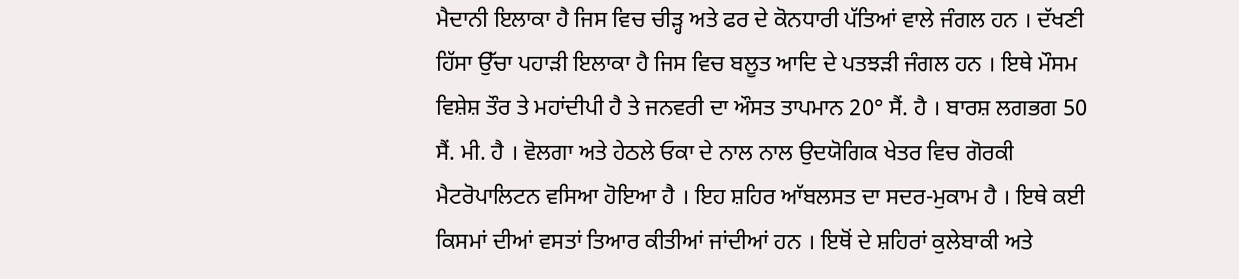ਮੈਦਾਨੀ ਇਲਾਕਾ ਹੈ ਜਿਸ ਵਿਚ ਚੀੜ੍ਹ ਅਤੇ ਫਰ ਦੇ ਕੋਨਧਾਰੀ ਪੱਤਿਆਂ ਵਾਲੇ ਜੰਗਲ ਹਨ । ਦੱਖਣੀ ਹਿੱਸਾ ਉੱਚਾ ਪਹਾੜੀ ਇਲਾਕਾ ਹੈ ਜਿਸ ਵਿਚ ਬਲੂਤ ਆਦਿ ਦੇ ਪਤਝੜੀ ਜੰਗਲ ਹਨ । ਇਥੇ ਮੌਸਮ ਵਿਸ਼ੇਸ਼ ਤੌਰ ਤੇ ਮਹਾਂਦੀਪੀ ਹੈ ਤੇ ਜਨਵਰੀ ਦਾ ਔਸਤ ਤਾਪਮਾਨ 20° ਸੈਂ. ਹੈ । ਬਾਰਸ਼ ਲਗਭਗ 50 ਸੈਂ. ਮੀ. ਹੈ । ਵੋਲਗਾ ਅਤੇ ਹੇਠਲੇ ਓਕਾ ਦੇ ਨਾਲ ਨਾਲ ਉਦਯੋਗਿਕ ਖੇਤਰ ਵਿਚ ਗੋਰਕੀ ਮੈਟਰੋਪਾਲਿਟਨ ਵਸਿਆ ਹੋਇਆ ਹੈ । ਇਹ ਸ਼ਹਿਰ ਆੱਬਲਸਤ ਦਾ ਸਦਰ-ਮੁਕਾਮ ਹੈ । ਇਥੇ ਕਈ ਕਿਸਮਾਂ ਦੀਆਂ ਵਸਤਾਂ ਤਿਆਰ ਕੀਤੀਆਂ ਜਾਂਦੀਆਂ ਹਨ । ਇਥੋਂ ਦੇ ਸ਼ਹਿਰਾਂ ਕੁਲੇਬਾਕੀ ਅਤੇ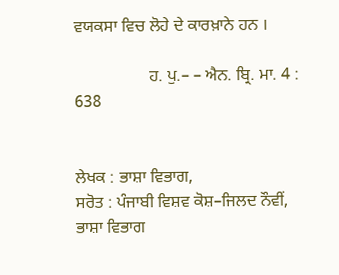ਵਯਕਸਾ ਵਿਚ ਲੋਹੇ ਦੇ ਕਾਰਖ਼ਾਨੇ ਹਨ ।

                  ਹ. ਪੁ.– – ਐਨ. ਬ੍ਰਿ. ਮਾ. 4 : 638


ਲੇਖਕ : ਭਾਸ਼ਾ ਵਿਭਾਗ,
ਸਰੋਤ : ਪੰਜਾਬੀ ਵਿਸ਼ਵ ਕੋਸ਼–ਜਿਲਦ ਨੌਵੀਂ, ਭਾਸ਼ਾ ਵਿਭਾਗ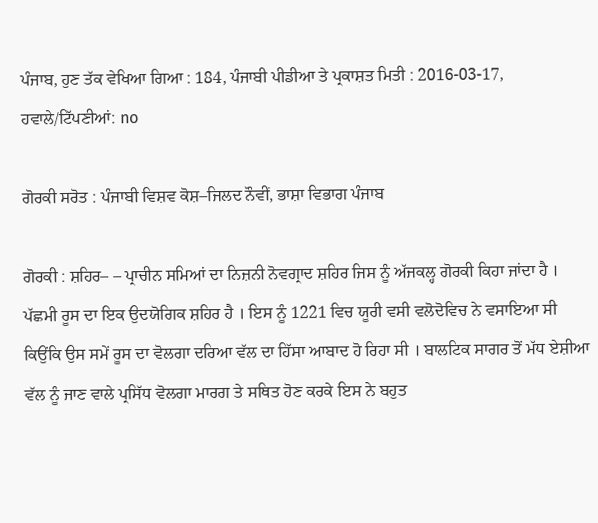ਪੰਜਾਬ, ਹੁਣ ਤੱਕ ਵੇਖਿਆ ਗਿਆ : 184, ਪੰਜਾਬੀ ਪੀਡੀਆ ਤੇ ਪ੍ਰਕਾਸ਼ਤ ਮਿਤੀ : 2016-03-17, ਹਵਾਲੇ/ਟਿੱਪਣੀਆਂ: no

ਗੋਰਕੀ ਸਰੋਤ : ਪੰਜਾਬੀ ਵਿਸ਼ਵ ਕੋਸ਼–ਜਿਲਦ ਨੌਵੀਂ, ਭਾਸ਼ਾ ਵਿਭਾਗ ਪੰਜਾਬ

ਗੋਰਕੀ : ਸ਼ਹਿਰ– – ਪ੍ਰਾਚੀਨ ਸਮਿਆਂ ਦਾ ਨਿਜ਼ਨੀ ਨੋਵਗ੍ਰਾਦ ਸ਼ਹਿਰ ਜਿਸ ਨੂੰ ਅੱਜਕਲ੍ਹ ਗੋਰਕੀ ਕਿਹਾ ਜਾਂਦਾ ਹੈ । ਪੱਛਮੀ ਰੂਸ ਦਾ ਇਕ ਉਦਯੋਗਿਕ ਸ਼ਹਿਰ ਹੈ । ਇਸ ਨੂੰ 1221 ਵਿਚ ਯੂਰੀ ਵਸੀ ਵਲੋਦੋਵਿਚ ਨੇ ਵਸਾਇਆ ਸੀ ਕਿਉਂਕਿ ਉਸ ਸਮੇਂ ਰੂਸ ਦਾ ਵੋਲਗਾ ਦਰਿਆ ਵੱਲ ਦਾ ਹਿੱਸਾ ਆਬਾਦ ਹੋ ਰਿਹਾ ਸੀ । ਬਾਲਟਿਕ ਸਾਗਰ ਤੋਂ ਮੱਧ ਏਸ਼ੀਆ ਵੱਲ ਨੂੰ ਜਾਣ ਵਾਲੇ ਪ੍ਰਸਿੱਧ ਵੋਲਗਾ ਮਾਰਗ ਤੇ ਸਥਿਤ ਹੋਣ ਕਰਕੇ ਇਸ ਨੇ ਬਹੁਤ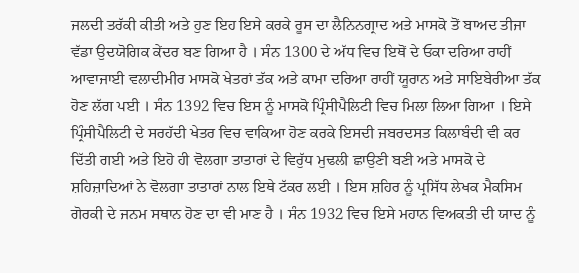ਜਲਦੀ ਤਰੱਕੀ ਕੀਤੀ ਅਤੇ ਹੁਣ ਇਹ ਇਸੇ ਕਰਕੇ ਰੂਸ ਦਾ ਲੈਨਿਨਗ੍ਰਾਦ ਅਤੇ ਮਾਸਕੋ ਤੋਂ ਬਾਅਦ ਤੀਜਾ ਵੱਡਾ ਉਦਯੋਗਿਕ ਕੇਂਦਰ ਬਣ ਗਿਆ ਹੈ । ਸੰਨ 1300 ਦੇ ਅੱਧ ਵਿਚ ਇਥੋਂ ਦੇ ਓਕਾ ਦਰਿਆ ਰਾਹੀਂ ਆਵਾਜਾਈ ਵਲਾਦੀਮੀਰ ਮਾਸਕੋ ਖੇਤਰਾਂ ਤੱਕ ਅਤੇ ਕਾਮਾ ਦਰਿਆ ਰਾਹੀਂ ਯੂਰਾਨ ਅਤੇ ਸਾਇਬੇਰੀਆ ਤੱਕ ਹੋਣ ਲੱਗ ਪਈ । ਸੰਨ 1392 ਵਿਚ ਇਸ ਨੂੰ ਮਾਸਕੋ ਪ੍ਰਿੰਸੀਪੈਲਿਟੀ ਵਿਚ ਮਿਲਾ ਲਿਆ ਗਿਆ । ਇਸੇ ਪ੍ਰਿੰਸੀਪੈਲਿਟੀ ਦੇ ਸਰਹੱਦੀ ਖੇਤਰ ਵਿਚ ਵਾਕਿਆ ਹੋਣ ਕਰਕੇ ਇਸਦੀ ਜਬਰਦਸਤ ਕਿਲਾਬੰਦੀ ਵੀ ਕਰ ਦਿੱਤੀ ਗਈ ਅਤੇ ਇਹੋ ਹੀ ਵੋਲਗਾ ਤਾਤਾਰਾਂ ਦੇ ਵਿਰੁੱਧ ਮੁਢਲੀ ਛਾਉਣੀ ਬਣੀ ਅਤੇ ਮਾਸਕੋ ਦੇ ਸ਼ਹਿਜ਼ਾਦਿਆਂ ਨੇ ਵੋਲਗਾ ਤਾਤਾਰਾਂ ਨਾਲ ਇਥੇ ਟੱਕਰ ਲਈ । ਇਸ ਸ਼ਹਿਰ ਨੂੰ ਪ੍ਰਸਿੱਧ ਲੇਖਕ ਮੈਕਸਿਮ ਗੋਰਕੀ ਦੇ ਜਨਮ ਸਥਾਨ ਹੋਣ ਦਾ ਵੀ ਮਾਣ ਹੈ । ਸੰਨ 1932 ਵਿਚ ਇਸੇ ਮਹਾਨ ਵਿਅਕਤੀ ਦੀ ਯਾਦ ਨੂੰ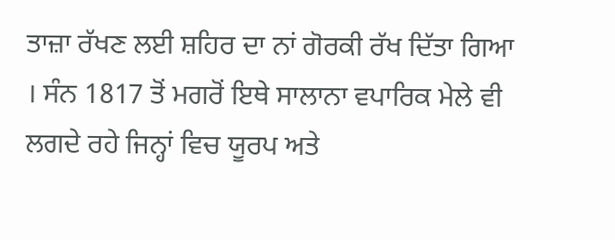ਤਾਜ਼ਾ ਰੱਖਣ ਲਈ ਸ਼ਹਿਰ ਦਾ ਨਾਂ ਗੋਰਕੀ ਰੱਖ ਦਿੱਤਾ ਗਿਆ । ਸੰਨ 1817 ਤੋਂ ਮਗਰੋਂ ਇਥੇ ਸਾਲਾਨਾ ਵਪਾਰਿਕ ਮੇਲੇ ਵੀ ਲਗਦੇ ਰਹੇ ਜਿਨ੍ਹਾਂ ਵਿਚ ਯੂਰਪ ਅਤੇ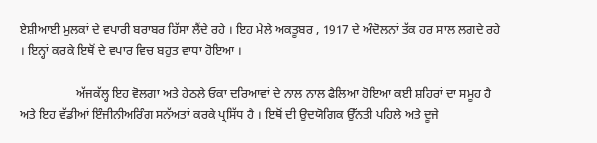ਏਸ਼ੀਆਈ ਮੁਲਕਾਂ ਦੇ ਵਪਾਰੀ ਬਰਾਬਰ ਹਿੱਸਾ ਲੈਂਦੇ ਰਹੇ । ਇਹ ਮੇਲੇ ਅਕਤੂਬਰ , 1917 ਦੇ ਅੰਦੋਲਨਾਂ ਤੱਕ ਹਰ ਸਾਲ ਲਗਦੇ ਰਹੇ । ਇਨ੍ਹਾਂ ਕਰਕੇ ਇਥੋਂ ਦੇ ਵਪਾਰ ਵਿਚ ਬਹੁਤ ਵਾਧਾ ਹੋਇਆ ।

                  ਅੱਜਕੱਲ੍ਹ ਇਹ ਵੋਲਗਾ ਅਤੇ ਹੇਠਲੇ ਓਕਾ ਦਰਿਆਵਾਂ ਦੇ ਨਾਲ ਨਾਲ ਫੈਲਿਆ ਹੋਇਆ ਕਈ ਸ਼ਹਿਰਾਂ ਦਾ ਸਮੂਹ ਹੈ ਅਤੇ ਇਹ ਵੱਡੀਆਂ ਇੰਜੀਨੀਅਰਿੰਗ ਸਨੱਅਤਾਂ ਕਰਕੇ ਪ੍ਰਸਿੱਧ ਹੈ । ਇਥੋਂ ਦੀ ਉਦਯੋਗਿਕ ਉੱਨਤੀ ਪਹਿਲੇ ਅਤੇ ਦੂਜੇ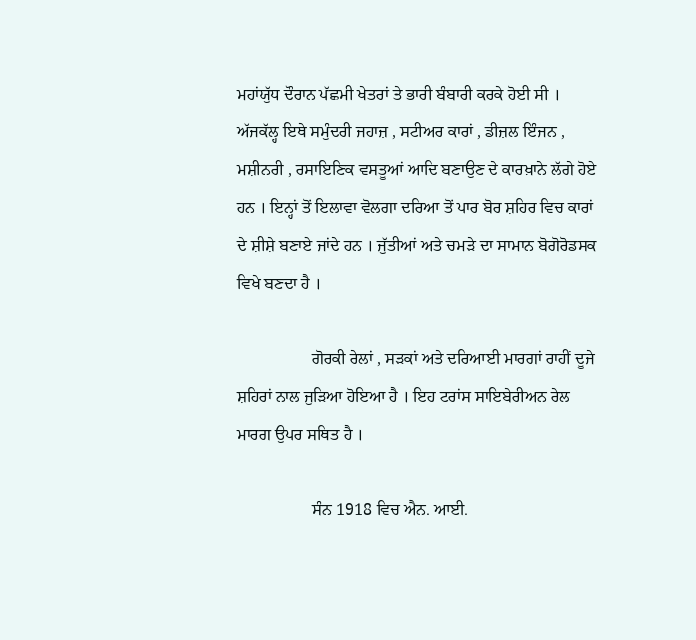ਮਹਾਂਯੁੱਧ ਦੌਰਾਨ ਪੱਛਮੀ ਖੇਤਰਾਂ ਤੇ ਭਾਰੀ ਬੰਬਾਰੀ ਕਰਕੇ ਹੋਈ ਸੀ । ਅੱਜਕੱਲ੍ਹ ਇਥੇ ਸਮੁੰਦਰੀ ਜਹਾਜ਼ , ਸਟੀਅਰ ਕਾਰਾਂ , ਡੀਜ਼ਲ ਇੰਜਨ , ਮਸ਼ੀਨਰੀ , ਰਸਾਇਣਿਕ ਵਸਤੂਆਂ ਆਦਿ ਬਣਾਉਣ ਦੇ ਕਾਰਖ਼ਾਨੇ ਲੱਗੇ ਹੋਏ ਹਨ । ਇਨ੍ਹਾਂ ਤੋਂ ਇਲਾਵਾ ਵੋਲਗਾ ਦਰਿਆ ਤੋਂ ਪਾਰ ਬੋਰ ਸ਼ਹਿਰ ਵਿਚ ਕਾਰਾਂ ਦੇ ਸ਼ੀਸ਼ੇ ਬਣਾਏ ਜਾਂਦੇ ਹਨ । ਜੁੱਤੀਆਂ ਅਤੇ ਚਮੜੇ ਦਾ ਸਾਮਾਨ ਬੋਗੋਰੋਡਸਕ ਵਿਖੇ ਬਣਦਾ ਹੈ ।

                  ਗੋਰਕੀ ਰੇਲਾਂ , ਸੜਕਾਂ ਅਤੇ ਦਰਿਆਈ ਮਾਰਗਾਂ ਰਾਹੀਂ ਦੂਜੇ ਸ਼ਹਿਰਾਂ ਨਾਲ ਜੁੜਿਆ ਹੋਇਆ ਹੈ । ਇਹ ਟਰਾਂਸ ਸਾਇਬੇਰੀਅਨ ਰੇਲ ਮਾਰਗ ਉਪਰ ਸਥਿਤ ਹੈ ।

                  ਸੰਨ 1918 ਵਿਚ ਐਨ. ਆਈ.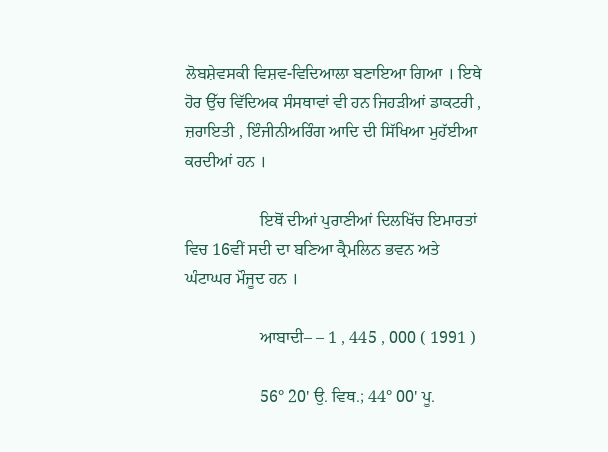ਲੋਬਸ਼ੇਵਸਕੀ ਵਿਸ਼ਵ-ਵਿਦਿਆਲਾ ਬਣਾਇਆ ਗਿਆ । ਇਥੇ ਹੋਰ ਉੱਚ ਵਿੱਦਿਅਕ ਸੰਸਥਾਵਾਂ ਵੀ ਹਨ ਜਿਹੜੀਆਂ ਡਾਕਟਰੀ , ਜ਼ਰਾਇਤੀ , ਇੰਜੀਨੀਅਰਿੰਗ ਆਦਿ ਦੀ ਸਿੱਖਿਆ ਮੁਹੱਈਆ ਕਰਦੀਆਂ ਹਨ ।

                  ਇਥੋਂ ਦੀਆਂ ਪੁਰਾਣੀਆਂ ਦਿਲਖਿੱਚ ਇਮਾਰਤਾਂ ਵਿਚ 16ਵੀਂ ਸਦੀ ਦਾ ਬਣਿਆ ਕ੍ਰੈਮਲਿਨ ਭਵਨ ਅਤੇ ਘੰਟਾਘਰ ਮੌਜੂਦ ਹਨ ।

                  ਆਬਾਦੀ– – 1 , 445 , 000 ( 1991 )

                  56° 20' ਉ. ਵਿਥ.; 44° 00' ਪੂ.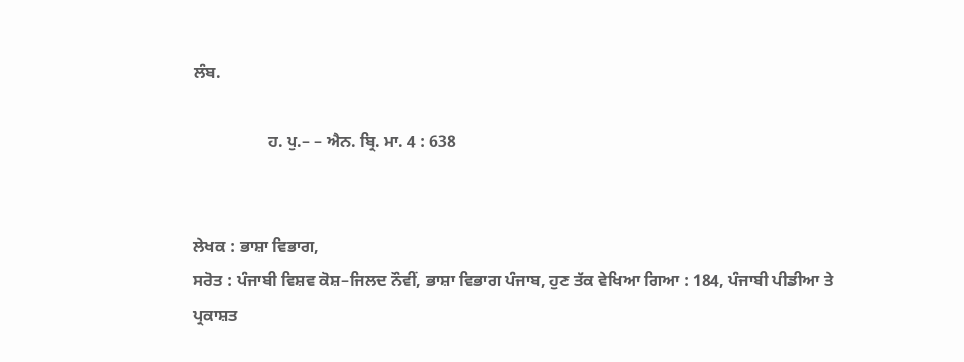ਲੰਬ.

                  ਹ. ਪੁ.– – ਐਨ. ਬ੍ਰਿ. ਮਾ. 4 : 638


ਲੇਖਕ : ਭਾਸ਼ਾ ਵਿਭਾਗ,
ਸਰੋਤ : ਪੰਜਾਬੀ ਵਿਸ਼ਵ ਕੋਸ਼–ਜਿਲਦ ਨੌਵੀਂ, ਭਾਸ਼ਾ ਵਿਭਾਗ ਪੰਜਾਬ, ਹੁਣ ਤੱਕ ਵੇਖਿਆ ਗਿਆ : 184, ਪੰਜਾਬੀ ਪੀਡੀਆ ਤੇ ਪ੍ਰਕਾਸ਼ਤ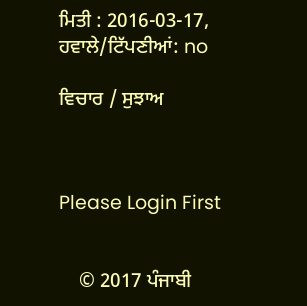ਮਿਤੀ : 2016-03-17, ਹਵਾਲੇ/ਟਿੱਪਣੀਆਂ: no

ਵਿਚਾਰ / ਸੁਝਾਅ



Please Login First


    © 2017 ਪੰਜਾਬੀ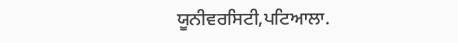ਯੂਨੀਵਰਸਿਟੀ,ਪਟਿਆਲਾ.